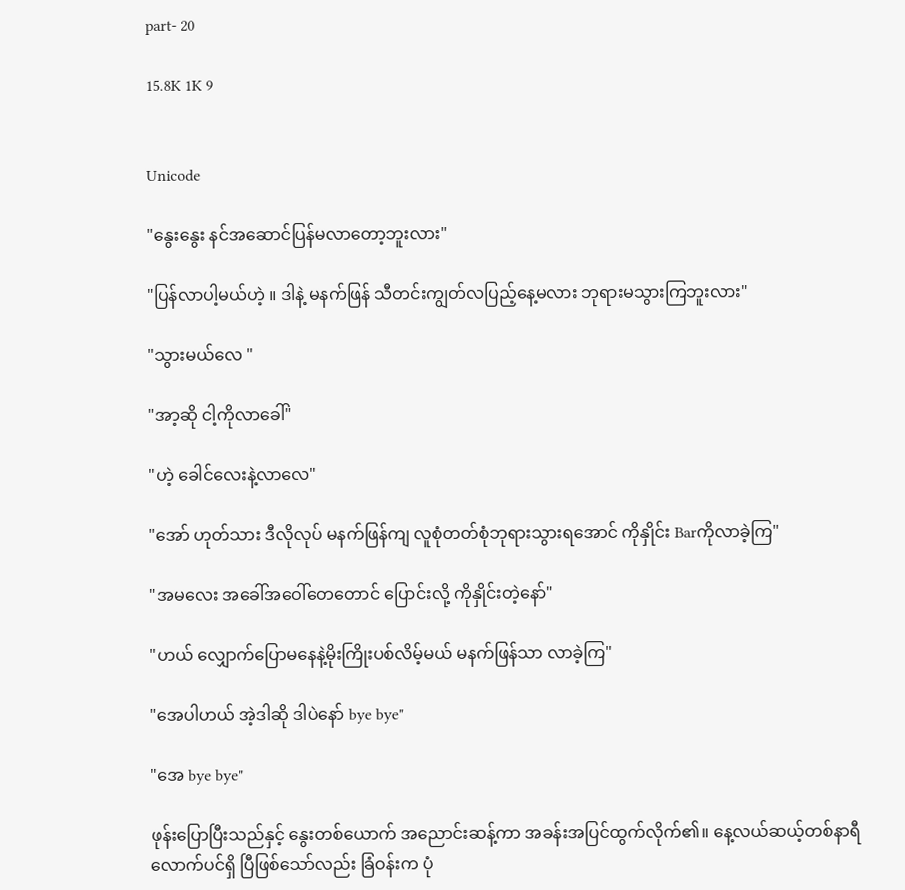part- 20

15.8K 1K 9


Unicode

"နွေးနွေး နင်အဆောင်ပြန်မလာတော့ဘူးလား"

"ပြန်လာပါ့မယ်ဟဲ့ ။ ဒါနဲ့ မနက်ဖြန် သီတင်းကျွတ်လပြည့်နေ့မလား ဘုရားမသွားကြဘူးလား"

"သွားမယ်လေ "

"အာ့ဆို ငါ့ကိုလာခေါ်"

"ဟဲ့ ခေါင်လေးနဲ့လာလေ"

"အော် ဟုတ်သား ဒီလိုလုပ် မနက်ဖြန်ကျ လူစုံတတ်စုံဘုရားသွားရအောင် ကိုနှိုင်း Barကိုလာခဲ့ကြ"

"အမလေး အခေါ်အဝေါ်တေတောင် ပြောင်းလို့ ကိုနှိုင်းတဲ့နော်"

"ဟယ် လျှောက်ပြောမနေနဲ့မိုးကြိုးပစ်လိမ့်မယ် မနက်ဖြန်သာ လာခဲ့ကြ"

"အေပါဟယ် အဲ့ဒါဆို ဒါပဲနော် bye bye"

"အေ bye bye"

ဖုန်းပြောပြီးသည်နှင့် နွေးတစ်ယောက် အညောင်းဆန့်ကာ အခန်းအပြင်ထွက်လိုက်၏။ နေ့လယ်ဆယ့်တစ်နာရီ
လောက်ပင်ရှိ ပြီဖြစ်သော်လည်း ခြံဝန်းက ပုံ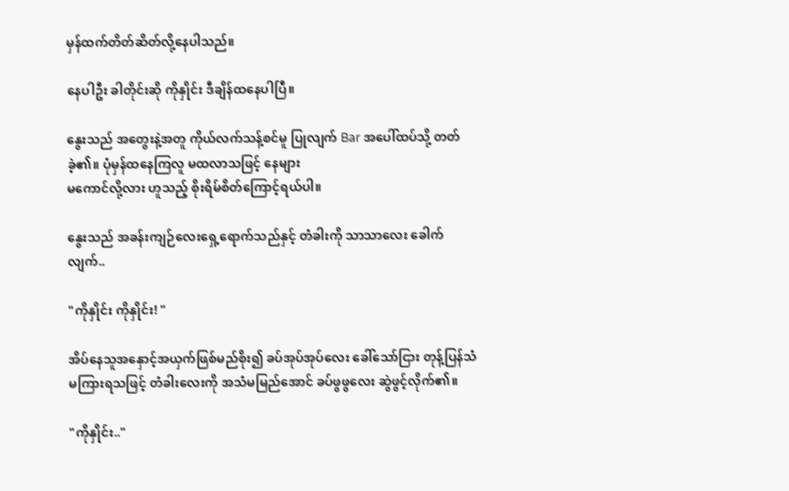မှန်ထက်တိတ်ဆိတ်လို့နေပါသည်။

နေပါဦး ခါတိုင်းဆို ကိုနှိုင်း ဒီချိန်ထနေပါပြီ။

နွေးသည် အတွေးနဲ့အတူ ကိုယ်လက်သန့်စင်မူ ပြုလျက် Bar အပေါ်ထပ်သို့ တတ်ခဲ့၏။ ပုံမှန်ထနေကြလူ မထလာသဖြင့် နေများ
မကောင်လို့လား ဟူသည့် စိုးရိမ်စိတ်ကြောင့်ရယ်ပါ။

နွေးသည် အခန်းကျဉ်လေးရှေ့ရောက်သည်နှင့် တံခါးကို သာသာလေး ခေါက်လျက်..

"ကိုနှိုင်း ကိုနှိုင်း! "

အိပ်နေသူအနှောင့်အယှက်ဖြစ်မည်စိုး၍ ခပ်အုပ်အုပ်လေး ခေါ်သော်ငြား တုန့်ပြန်သံမကြားရသဖြင့် တံခါးလေးကို အသံမမြည်အောင် ခပ်ဖွဖွလေး ဆွဲဖွင့်လိုက်၏။

"ကိုနှိုင်း.."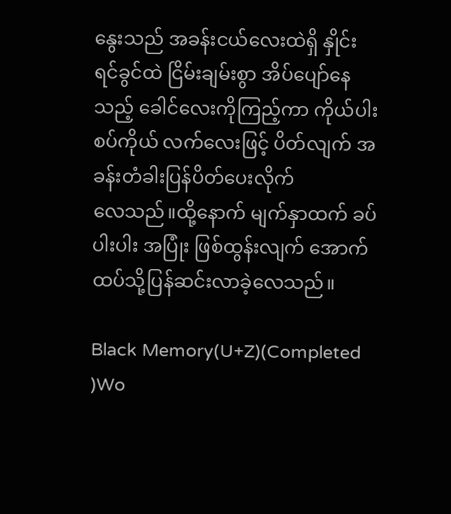နွေးသည် အခန်းငယ်လေးထဲရှိ နှိုင်းရင်ခွင်ထဲ ငြိမ်းချမ်းစွာ အိပ်ပျော်နေသည့် ခေါင်လေးကိုကြည့်ကာ ကိုယ်ပါးစပ်ကိုယ် လက်လေးဖြင့် ပိတ်လျက် အခန်းတံခါးပြန်ပိတ်ပေးလိုက်
လေသည်။ထို့နောက် မျက်နှာထက် ခပ်ပါးပါး အပြုံး ဖြစ်ထွန်းလျက် အောက်ထပ်သို့ပြန်ဆင်းလာခဲ့လေသည်။

Black Memory(U+Z)(Completed )Wo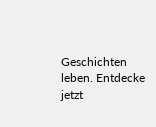Geschichten leben. Entdecke jetzt